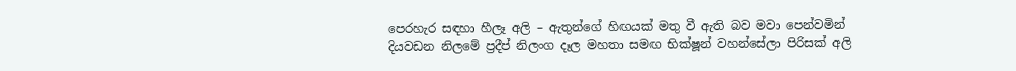පෙරහැර සඳහා හීලෑ අලි – ඇතුන්ගේ හිඟයක් මතු වී ඇති බව මවා පෙන්වමින් දියවඩන නිලමේ ප්‍රදීප් නිලංග දෑල මහතා සමඟ භික්ෂූන් වහන්සේලා පිරිසක් අලි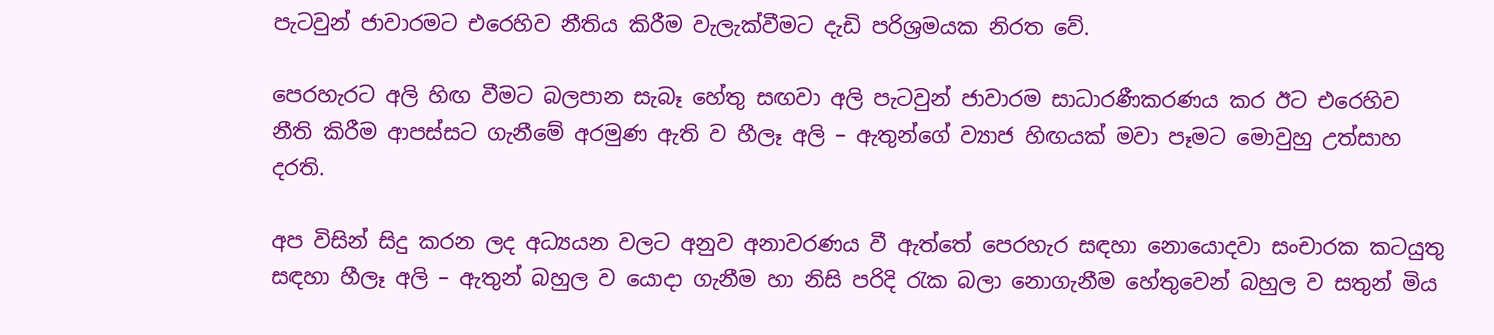පැටවුන් ජාවාරමට එරෙහිව නීතිය කිරීම වැලැක්වීමට දැඩි පරිශ්‍රමයක නිරත වේ.

පෙරහැරට අලි හිඟ වීමට බලපාන සැබෑ හේතු සඟවා අලි පැටවුන් ජාවාරම සාධාරණීකරණය කර ඊට එරෙහිව නීති කිරීම ආපස්සට ගැනීමේ අරමුණ ඇති ව හීලෑ අලි – ඇතුන්ගේ ව්‍යාජ හිඟයක් මවා පෑමට මොවුහු උත්සාහ දරති.

අප විසින් සිදු කරන ලද අධ්‍යයන වලට අනුව අනාවරණය වී ඇත්තේ පෙරහැර සඳහා නොයොදවා සංචාරක කටයුතු සඳහා හීලෑ අලි – ඇතුන් බහුල ව යොදා ගැනීම හා නිසි පරිදි රැක බලා නොගැනීම හේතුවෙන් බහුල ව සතුන් මිය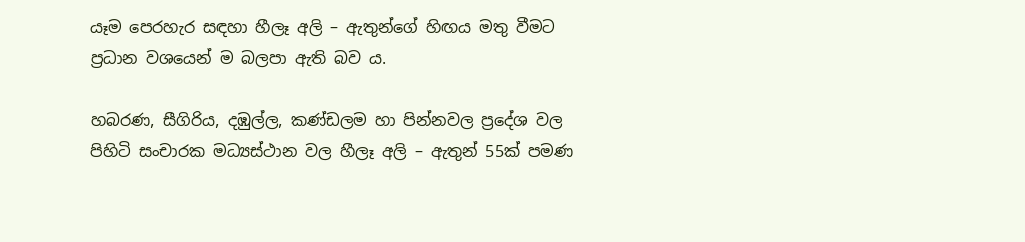යෑම පෙරහැර සඳහා හීලෑ අලි – ඇතුන්ගේ හිඟය මතු වීමට ප්‍රධාන වශයෙන් ම බලපා ඇති බව ය.

හබරණ, සීගිරිය, දඹුල්ල, කණ්ඩලම හා පින්නවල ප්‍රදේශ වල පිහිටි සංචාරක මධ්‍යස්ථාන වල හීලෑ අලි – ඇතුන් 55ක් පමණ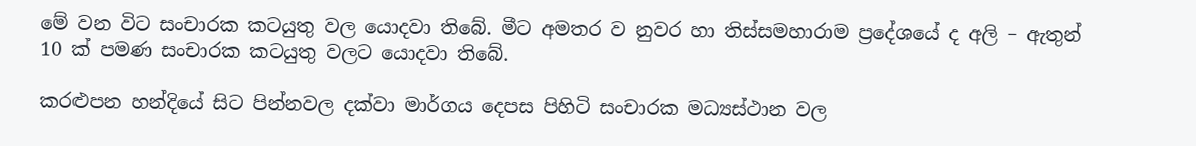මේ වන විට සංචාරක කටයුතු වල යොදවා තිබේ. මීට අමතර ව නුවර හා තිස්සමහාරාම ප්‍රදේශයේ ද අලි – ඇතුන් 10 ක් පමණ සංචාරක කටයුතු වලට යොදවා තිබේ.

කරළුපන හන්දියේ සිට පින්නවල දක්වා මාර්ගය දෙපස පිහිටි සංචාරක මධ්‍යස්ථාන වල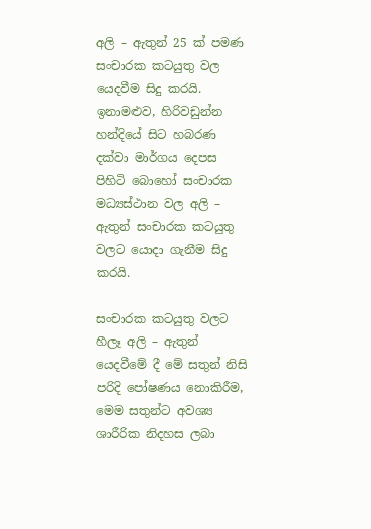අලි – ඇතුන් 25 ක් පමණ සංචාරක කටයුතු වල යෙදවීම සිදු කරයි. ඉනාමළුව, හිරිවඩුන්න හන්දියේ සිට හබරණ දක්වා මාර්ගය දෙපස පිහිටි බොහෝ සංචාරක මධ්‍යස්ථාන වල අලි – ඇතුන් සංචාරක කටයුතු වලට යොදා ගැනීම සිදු කරයි.

සංචාරක කටයුතු වලට හීලෑ අලි – ඇතුන් යෙදවීමේ දී මේ සතුන් නිසි පරිදි පෝෂණය නොකිරීම, මෙම සතුන්ට අවශ්‍ය ශාරීරික නිදහස ලබා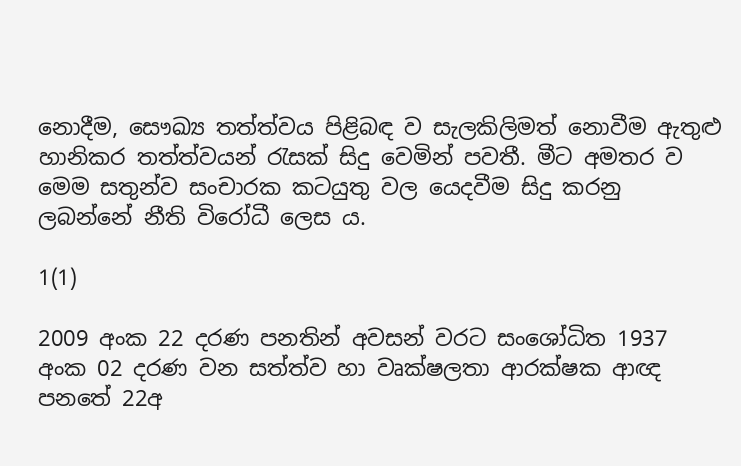නොදීම, සෞඛ්‍ය තත්ත්වය පිළිබඳ ව සැලකිලිමත් නොවීම ඇතුළු හානිකර තත්ත්වයන් රැසක් සිදු වෙමින් පවතී. මීට අමතර ව මෙම සතුන්ව සංචාරක කටයුතු වල යෙදවීම සිදු කරනු ලබන්නේ නීති විරෝධී ලෙස ය.

1(1)

2009 අංක 22 දරණ පනතින් අවසන් වරට සංශෝධිත 1937 අංක 02 දරණ වන සත්ත්ව හා වෘක්ෂලතා ආරක්ෂක ආඥ පනතේ 22අ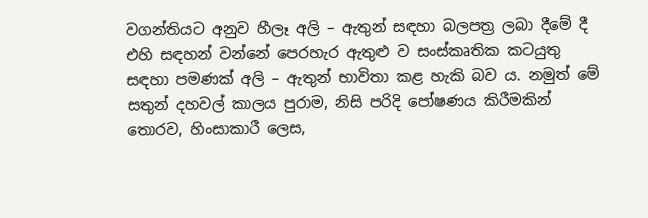වගන්තියට අනුව හීලෑ අලි – ඇතුන් සඳහා බලපත්‍ර ලබා දීමේ දී එහි සඳහන් වන්නේ පෙරහැර ඇතුළු ව සංස්කෘතික කටයුතු සඳහා පමණක් අලි – ඇතුන් භාවිතා කළ හැකි බව ය. නමුත් මේ සතුන් දහවල් කාලය පුරාම, නිසි පරිදි පෝෂණය කිරීමකින් තොරව, හිංසාකාරී ලෙස,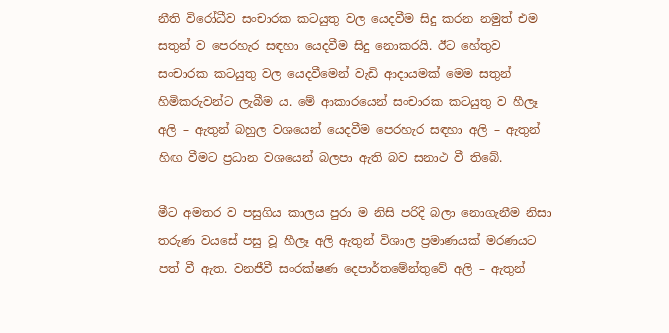නීති විරෝධීව සංචාරක කටයුතු වල යෙදවීම සිදු කරන නමුත් එම සතුන් ව පෙරහැර සඳහා යෙදවීම සිදු නොකරයි. ඊට හේතුව සංචාරක කටයුතු වල යෙදවීමෙන් වැඩි ආදායමක් මෙම සතුන් හිමිකරුවන්ට ලැබීම ය. මේ ආකාරයෙන් සංචාරක කටයුතු ව හීලෑ අලි – ඇතුන් බහුල වශයෙන් යෙදවීම පෙරහැර සඳහා අලි – ඇතුන් හිඟ වීමට ප්‍රධාන වශයෙන් බලපා ඇති බව සනාථ වී තිබේ.

මීට අමතර ව පසුගිය කාලය පුරා ම නිසි පරිදි බලා නොගැනීම නිසා තරුණ වයසේ පසු වූ හීලෑ අලි ඇතුන් විශාල ප්‍රමාණයක් මරණයට පත් වී ඇත. වනජීවී සංරක්ෂණ දෙපාර්තමේන්තුවේ අලි – ඇතුන්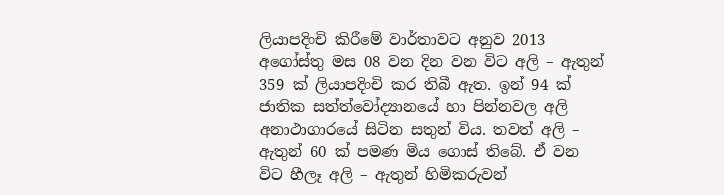ලියාපදිංචි කිරීමේ වාර්තාවට අනුව 2013 අගෝස්තු මස 08 වන දින වන විට අලි – ඇතුන් 359 ක් ලියාපදිංචි කර තිබී ඇත. ඉන් 94 ක් ජාතික සත්ත්වෝද්‍යානයේ හා පින්නවල අලි අනාථාගාරයේ සිටින සතුන් විය. තවත් අලි – ඇතුන් 60 ක් පමණ මිය ගොස් තිබේ. ඒ වන විට හීලෑ අලි – ඇතුන් හිමිකරුවන්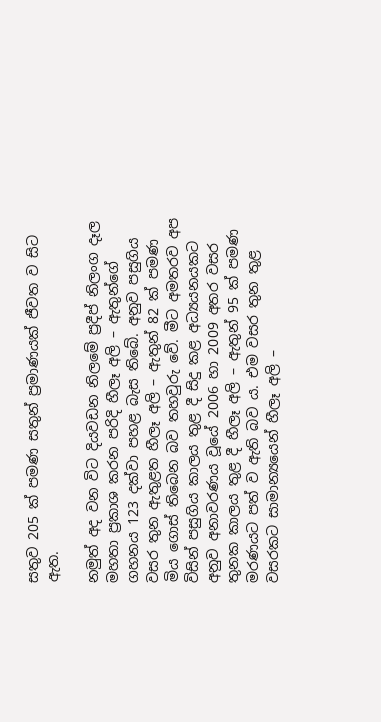සතුව 205 ක් පමණ සතුන් ප්‍රමාණයක් ජීවත ව සිට ඇත.

නමුත් අද වන විට දියවඩන නිලමේ ප්‍රදීප් නිලංග දෑල මහතා ප්‍රකාශ කරන පරිදි හීලෑ අලි – ඇතුන්ගේ ගහනය 123 දක්වා පහළ බැස තිබේ. අනුව පසුගිය වසර තුන ඇතුළත හීලෑ අලි – ඇතුන් 82 ක් පමණ මිය ගොස් තිබෙන බව තහවුරු වේ. මීට අමතරව අප විසින් පසුගිය කාලය තුළ දී සිදු කළ අධ්‍යයනයකට අනුව අනාවරණය වූයේ 2006 හා 2009 අතර වසර තුනක කාලය තුළ දී හීලෑ අලි – ඇතුන් 95 ක් පමණ මරණයට පත් ව ඇති බව ය. එම වසර තුන තුළ වසරකට සාමාන්‍යයෙන් හීලෑ අලි –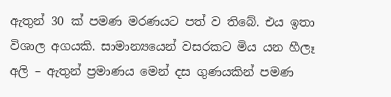ඇතුන් 30 ක් පමණ මරණයට පත් ව තිබේ. එය ඉතා විශාල අගයකි. සාමාන්‍යයෙන් වසරකට මිය යන හීලෑ අලි – ඇතුන් ප්‍රමාණය මෙන් දස ගුණයකින් පමණ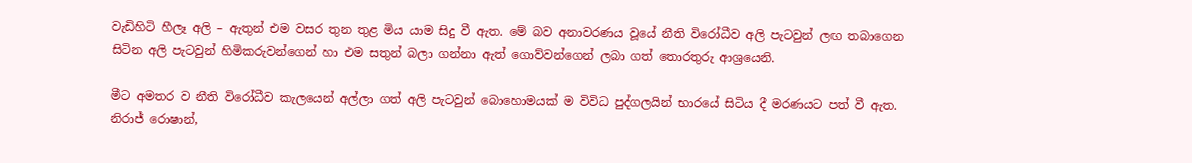වැඩිහිටි හීලෑ අලි – ඇතුන් එම වසර තුන තුළ මිය යාම සිදු වී ඇත. මේ බව අනාවරණය වූයේ නීති විරෝධීව අලි පැටවුන් ලඟ තබාගෙන සිටින අලි පැටවුන් හිමිකරුවන්ගෙන් හා එම සතුන් බලා ගන්නා ඇත් ගොව්වන්ගෙන් ලබා ගත් තොරතුරු ආශ්‍රයෙනි.

මීට අමතර ව නීති විරෝධීව කැලයෙන් අල්ලා ගත් අලි පැටවුන් බොහොමයක් ම විවිධ පුද්ගලයින් භාරයේ සිටිය දී මරණයට පත් වී ඇත. නිරාජ් රොෂාන්,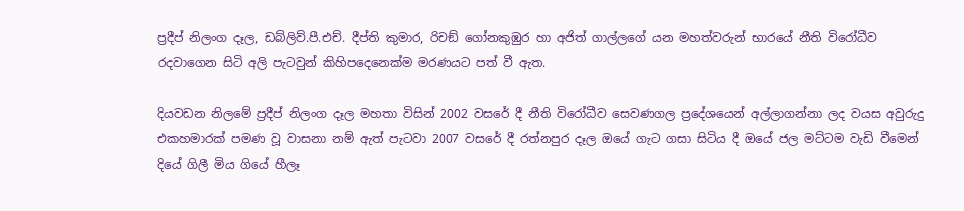ප්‍රදීප් නිලංග දෑල, ඩබ්ලිව්.පී.එච්. දීප්ති කුමාර, රිචඞ් ගෝනකුඹුර හා අජිත් ගාල්ලගේ යන මහත්වරුන් භාරයේ නීති විරෝධීව රදවාගෙන සිටි අලි පැටවුන් කිහිපදෙනෙක්ම මරණයට පත් වී ඇත.

දියවඩන නිලමේ ප්‍රදීප් නිලංග දෑල මහතා විසින් 2002 වසරේ දී නීති විරෝධීව සෙවණගල ප්‍රදේශයෙන් අල්ලාගන්නා ලද වයස අවුරුදු එකහමාරක් පමණ වූ වාසනා නම් ඇත් පැටවා 2007 වසරේ දී රත්නපුර දෑල ඔයේ ගැට ගසා සිටිය දී ඔයේ ජල මට්ටම වැඩි වීමෙන් දියේ ගිලී මිය ගියේ හීලෑ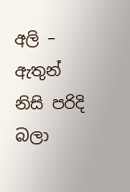අලි – ඇතුන් නිසි පරිදි බලා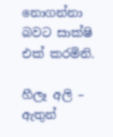නොගන්නා බවට සාක්ෂි එක් කරමිනි.

හීලෑ අලි – ඇතුන්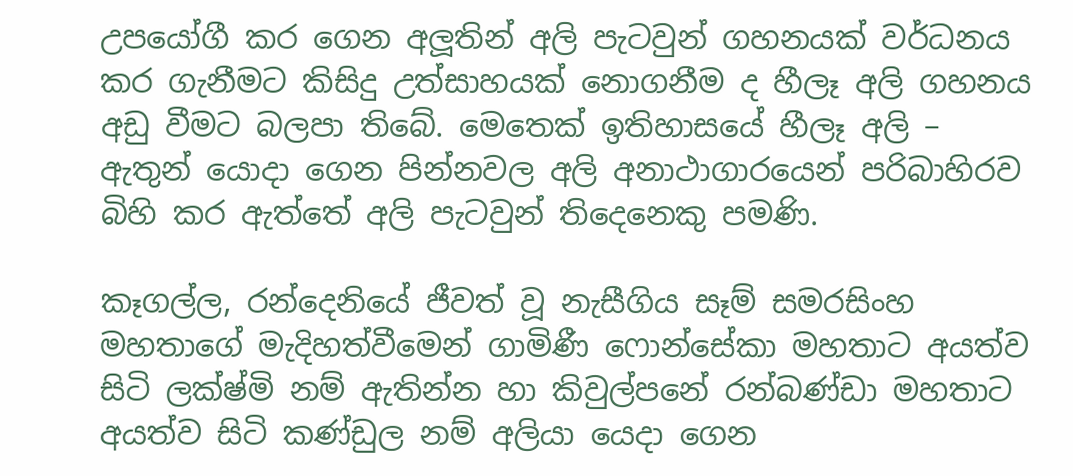උපයෝගී කර ගෙන අලූතින් අලි පැටවුන් ගහනයක් වර්ධනය කර ගැනීමට කිසිදු උත්සාහයක් නොගනීම ද හීලෑ අලි ගහනය අඩු වීමට බලපා තිබේ. මෙතෙක් ඉතිහාසයේ හීලෑ අලි – ඇතුන් යොදා ගෙන පින්නවල අලි අනාථාගාරයෙන් පරිබාහිරව බිහි කර ඇත්තේ අලි පැටවුන් තිදෙනෙකු පමණි.

කෑගල්ල, රන්දෙනියේ ජීවත් වූ නැසීගිය සෑම් සමරසිංහ මහතාගේ මැදිහත්වීමෙන් ගාමිණී ෆොන්සේකා මහතාට අයත්ව සිටි ලක්ෂ්මි නම් ඇතින්න හා කිවුල්පනේ රන්බණ්ඩා මහතාට අයත්ව සිටි කණ්ඩුල නම් අලියා යෙදා ගෙන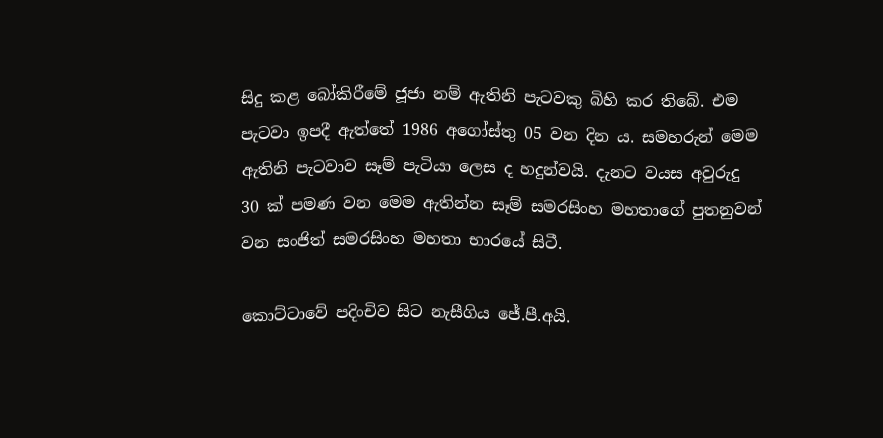සිදු කළ බෝකිරීමේ ජූජා නම් ඇතිනි පැටවකු බිහි කර තිබේ. එම පැටවා ඉපදී ඇත්තේ 1986 අගෝස්තු 05 වන දින ය. සමහරුන් මෙම ඇතිනි පැටවාව සෑම් පැටියා ලෙස ද හදුන්වයි. දැනට වයස අවුරුදු 30 ක් පමණ වන මෙම ඇතින්න සෑම් සමරසිංහ මහතාගේ පුතනුවන් වන සංජිත් සමරසිංහ මහතා භාරයේ සිටී.

කොට්ටාවේ පදිංචිව සිට නැසීගිය ජේ.පී.අයි.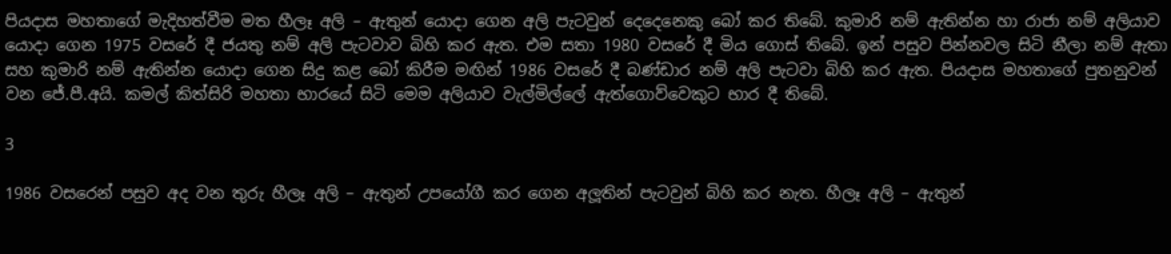පියදාස මහතාගේ මැදිහත්වීම මත හීලෑ අලි – ඇතුන් යොදා ගෙන අලි පැටවුන් දෙදෙනෙකු බෝ කර තිබේ. කුමාරි නම් ඇතින්න හා රාජා නම් අලියාව යොදා ගෙන 1975 වසරේ දී ජයතු නම් අලි පැටවාව බිහි කර ඇත. එම සතා 1980 වසරේ දී මිය ගොස් තිබේ. ඉන් පසුව පින්නවල සිටි නීලා නම් ඇතා සහ කුමාරි නම් ඇතින්න යොදා ගෙන සිදු කළ බෝ කිරීම මඟින් 1986 වසරේ දී බණ්ඩාර නම් අලි පැටවා බිහි කර ඇත. පියදාස මහතාගේ පුතනුවන් වන ජේ.පී.අයි. කමල් කිත්සිරි මහතා භාරයේ සිටි මෙම අලියාව වැල්මිල්ලේ ඇත්ගොව්වෙකුට භාර දී තිබේ.

3

1986 වසරෙන් පසුව අද වන තුරු හීලෑ අලි – ඇතුන් උපයෝගී කර ගෙන අලූතින් පැටවුන් බිහි කර නැත. හීලෑ අලි – ඇතුන්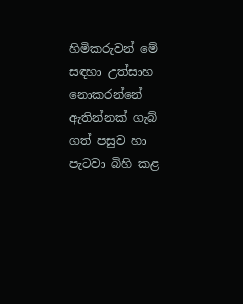හිමිකරුවන් මේ සඳහා උත්සාහ නොකරන්නේ ඇතින්නක් ගැබ් ගත් පසුව හා පැටවා බිහි කළ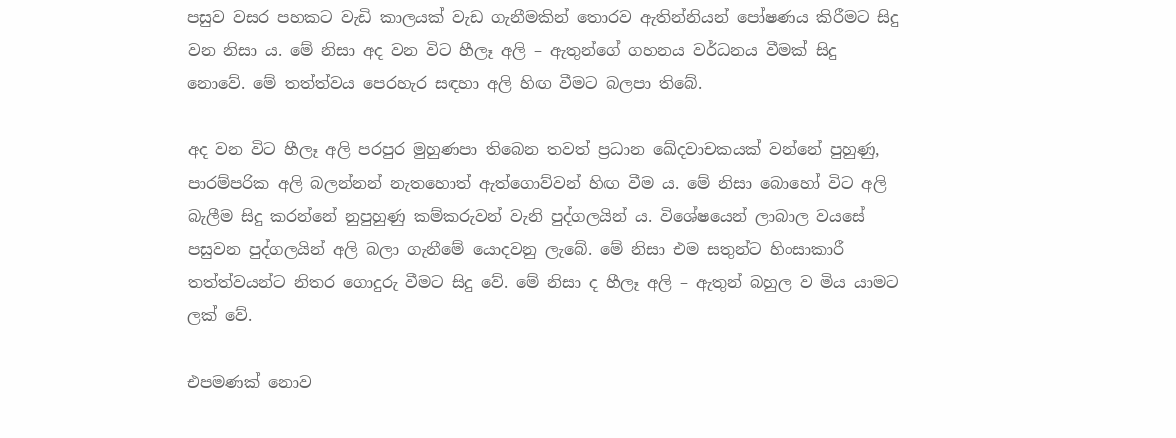පසුව වසර පහකට වැඩි කාලයක් වැඩ ගැනීමකින් තොරව ඇතින්නියන් පෝෂණය කිරීමට සිදු වන නිසා ය. මේ නිසා අද වන විට හීලෑ අලි – ඇතුන්ගේ ගහනය වර්ධනය වීමක් සිදු නොවේ. මේ තත්ත්වය පෙරහැර සඳහා අලි හිඟ වීමට බලපා තිබේ.

අද වන විට හීලෑ අලි පරපුර මුහුණපා තිබෙන තවත් ප්‍රධාන ඛේදවාචකයක් වන්නේ පුහුණු, පාරම්පරික අලි බලන්නන් නැතහොත් ඇත්ගොව්වන් හිඟ වීම ය. මේ නිසා බොහෝ විට අලි බැලීම සිදු කරන්නේ නුපුහුණු කම්කරුවන් වැනි පුද්ගලයින් ය. විශේෂයෙන් ලාබාල වයසේ පසුවන පුද්ගලයින් අලි බලා ගැනීමේ යොදවනු ලැබේ. මේ නිසා එම සතුන්ට හිංසාකාරී තත්ත්වයන්ට නිතර ගොදුරු වීමට සිදු වේ. මේ නිසා ද හීලෑ අලි – ඇතුන් බහුල ව මිය යාමට ලක් වේ.

එපමණක් නොව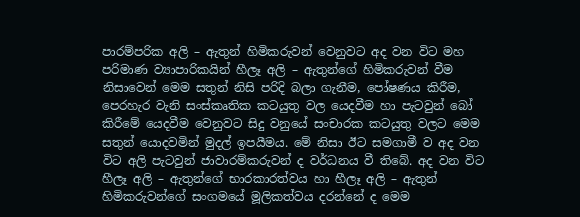පාරම්පරික අලි – ඇතුන් හිමිකරුවන් වෙනුවට අද වන විට මහ පරිමාණ ව්‍යාපාරිකයින් හීලෑ අලි – ඇතුන්ගේ හිමිකරුවන් වීම නිසාවෙන් මෙම සතුන් නිසි පරිදි බලා ගැනීම, පෝෂණය කිරීම, පෙරහැර වැනි සංස්කෘතික කටයුතු වල යෙදවීම හා පැටවුන් බෝ කිරීමේ යෙදවීම වෙනුවට සිදු වනුයේ සංචාරක කටයුතු වලට මෙම සතුන් යොදවමින් මුදල් ඉපයීමය. මේ නිසා ඊට සමගාමී ව අද වන විට අලි පැටවුන් ජාවාරම්කරුවන් ද වර්ධනය වී තිබේ. අද වන විට හීලෑ අලි – ඇතුන්ගේ භාරකාරත්වය හා හීලෑ අලි – ඇතුන් හිමිකරුවන්ගේ සංගමයේ මූලිකත්වය දරන්නේ ද මෙම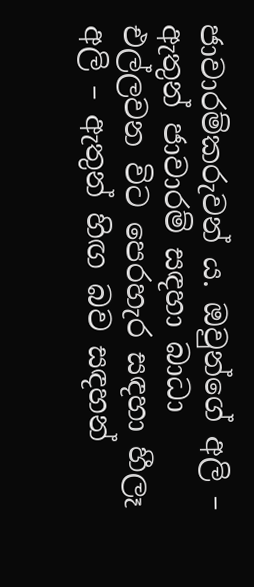ජාවාරම්කරුවන් ය. ඔවුන්ගේ අලි – ඇතුන් ජාවාරම් සඳහා බාධා එල්ලවන විට පෙරහැර සඳහා හීලෑ අලි – ඇතුන් හිඟ බව සඳහන්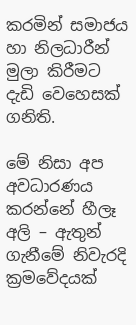කරමින් සමාජය හා නිලධාරීන් මුලා කිරීමට දැඩි වෙහෙසක් ගනිති.

මේ නිසා අප අවධාරණය කරන්නේ හීලෑ අලි – ඇතුන් ගැනීමේ නිවැරදි ක්‍රමවේදයක්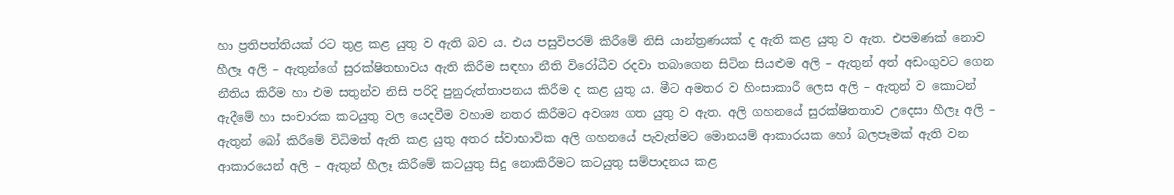හා ප්‍රතිපත්තියක් රට තුළ කළ යුතු ව ඇති බව ය. එය පසුවිපරම් කිරීමේ නිසි යාන්ත්‍රණයක් ද ඇති කළ යුතු ව ඇත. එපමණක් නොව හීලෑ අලි – ඇතුන්ගේ සුරක්ෂිතභාවය ඇති කිරීම සඳහා නීති විරෝධීව රදවා තබාගෙන සිටින සියළුම අලි – ඇතුන් අත් අඩංගුවට ගෙන නීතිය කිරීම හා එම සතුන්ව නිසි පරිදි පුනුරුත්තාපනය කිරීම ද කළ යුතු ය. මීට අමතර ව හිංසාකාරී ලෙස අලි – ඇතුන් ව කොටන් ඇදීමේ හා සංචාරක කටයුතු වල යෙදවීම වහාම නතර කිරීමට අවශ්‍ය ගත යුතු ව ඇත. අලි ගහනයේ සුරක්ෂිතතාව උදෙසා හීලෑ අලි – ඇතුන් බෝ කිරීමේ විධිමත් ඇති කළ යුතු අතර ස්වාභාවික අලි ගහනයේ පැවැත්මට මොනයම් ආකාරයක හෝ බලපෑමක් ඇති වන ආකාරයෙන් අලි – ඇතුන් හීලෑ කිරීමේ කටයුතු සිදු නොකිරීමට කටයුතු සම්පාදනය කළ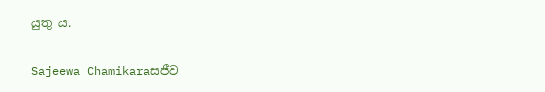යුතු ය.

Sajeewa Chamikaraසජීව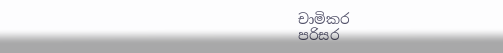චාමිකර
පරිසර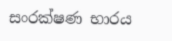සංරක්ෂණ භාරය